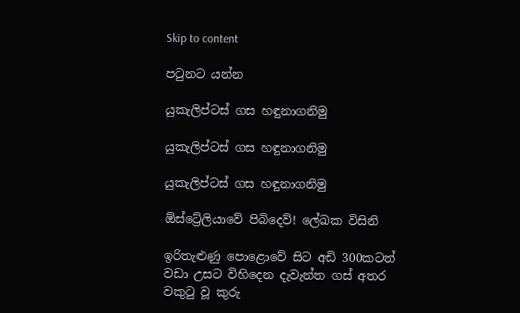Skip to content

පටුනට යන්න

යුකැලිප්ටස් ගස හඳුනාගනිමු

යුකැලිප්ටස් ගස හඳුනාගනිමු

යුකැලිප්ටස් ගස හඳුනාගනිමු

ඕස්ට්‍රේලියාවේ පිබිදෙව්! ලේඛක විසිනි

ඉරිතැළුණු පොළොවේ සිට අඩි 300කටත් වඩා උසට විහිදෙන දැවැන්ත ගස් අතර වකුටු වූ කුරු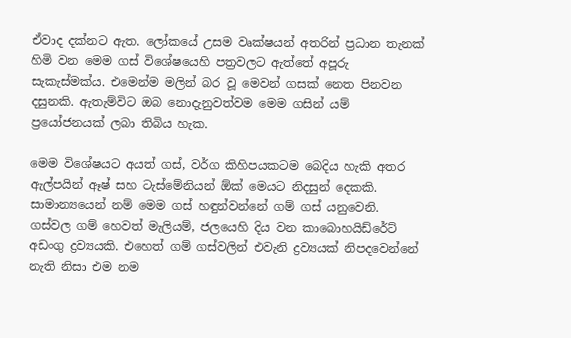ඒවාද දක්නට ඇත. ලෝකයේ උසම වෘක්ෂයන් අතරින් ප්‍රධාන තැනක් හිමි වන මෙම ගස් විශේෂයෙහි පත්‍රවලට ඇත්තේ අපූරු සැකැස්මක්ය. එමෙන්ම මලින් බර වූ මෙවන් ගසක් නෙත පිනවන දසුනකි. ඇතැම්විට ඔබ නොදැනුවත්වම මෙම ගසින් යම් ප්‍රයෝජනයක් ලබා තිබිය හැක.

මෙම විශේෂයට අයත් ගස්, වර්ග කිහිපයකටම බෙදිය හැකි අතර ඇල්පයින් ඈෂ් සහ ටැස්මේනියන් ඕක් මෙයට නිදසුන් දෙකකි. සාමාන්‍යයෙන් නම් මෙම ගස් හඳුන්වන්නේ ගම් ගස් යනුවෙනි. ගස්වල ගම් හෙවත් මැලියම්, ජලයෙහි දිය වන කාබොහයිඩ්රේට් අඩංගු ද්‍රව්‍යයකි. එහෙත් ගම් ගස්වලින් එවැනි ද්‍රව්‍යයක් නිපදවෙන්නේ නැති නිසා එම නම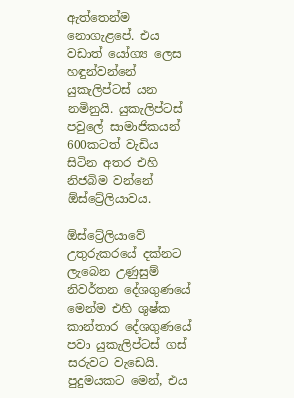ඇත්තෙන්ම නොගැළපේ. එය වඩාත් යෝග්‍ය ලෙස හඳුන්වන්නේ යුකැලිප්ටස් යන නමිනුයි. යුකැලිප්ටස් පවුලේ සාමාජිකයන් 600කටත් වැඩිය සිටින අතර එහි නිජබිම වන්නේ ඕස්ට්‍රේලියාවය.

ඕස්ට්‍රේලියාවේ උතුරුකරයේ දක්නට ලැබෙන උණුසුම් නිවර්තන දේශගුණයේ මෙන්ම එහි ශුෂ්ක කාන්තාර දේශගුණයේ පවා යුකැලිප්ටස් ගස් සරුවට වැඩෙයි. පුදුමයකට මෙන්, එය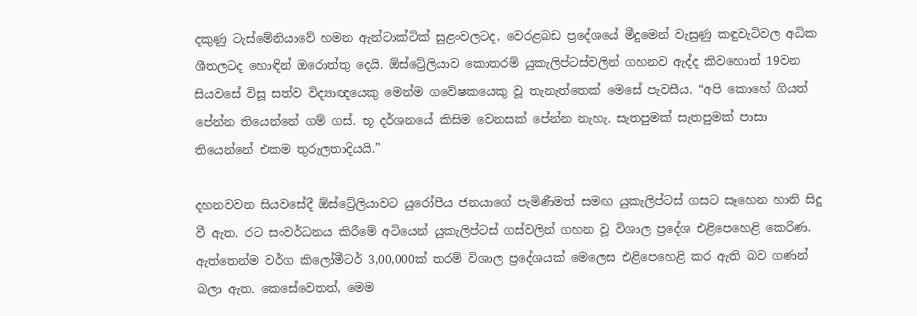දකුණු ටැස්මේනියාවේ හමන ඇන්ටාක්ටික් සුළංවලටද, වෙරළබඩ ප්‍රදේශයේ මීදුමෙන් වැසුණු කඳුවැටිවල අධික ශීතලටද හොඳින් ඔරොත්තු දෙයි. ඕස්ට්‍රේලියාව කොතරම් යුකැලිප්ටස්වලින් ගහනව ඇද්ද කිවහොත් 19වන සියවසේ විසූ සත්ව විද්‍යාඥයෙකු මෙන්ම ගවේෂකයෙකු වූ තැනැත්තෙක් මෙසේ පැවසීය. “අපි කොහේ ගියත් පේන්න තියෙන්නේ ගම් ගස්. භූ දර්ශනයේ කිසිම වෙනසක් පේන්න නැහැ. සැතපුමක් සැතපුමක් පාසා තියෙන්නේ එකම තුරුලතාදියයි.”

දහනවවන සියවසේදී ඕස්ට්‍රේලියාවට යුරෝපීය ජනයාගේ පැමිණීමත් සමඟ යුකැලිප්ටස් ගසට සෑහෙන හානි සිදු වී ඇත. රට සංවර්ධනය කිරීමේ අටියෙන් යුකැලිප්ටස් ගස්වලින් ගහන වූ විශාල ප්‍රදේශ එළිපෙහෙළි කෙරිණ. ඇත්තෙන්ම වර්ග කිලෝමීටර් 3,00,000ක් තරම් විශාල ප්‍රදේශයක් මෙලෙස එළිපෙහෙළි කර ඇති බව ගණන් බලා ඇත. කෙසේවෙතත්, මෙම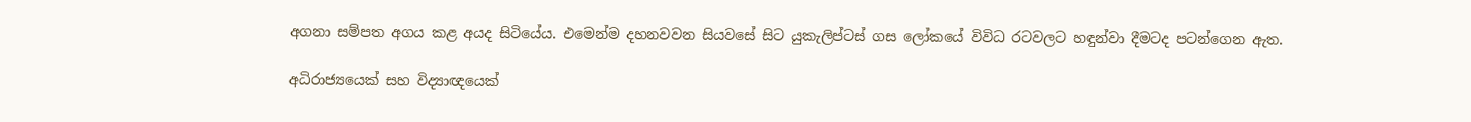අගනා සම්පත අගය කළ අයද සිටියේය. එමෙන්ම දහනවවන සියවසේ සිට යුකැලිප්ටස් ගස ලෝකයේ විවිධ රටවලට හඳුන්වා දීමටද පටන්ගෙන ඇත.

අධිරාජ්‍යයෙක් සහ විද්‍යාඥයෙක්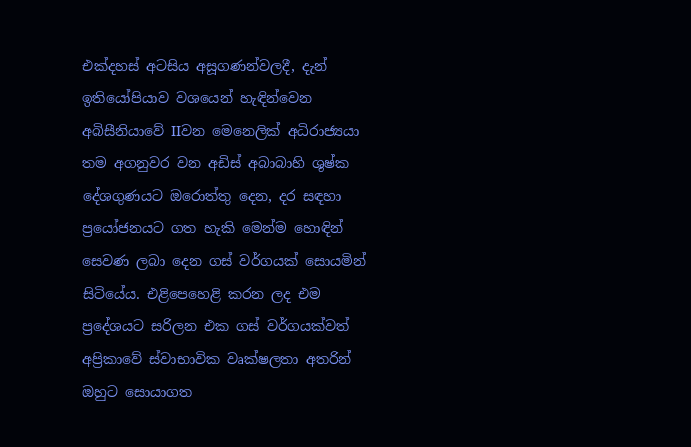එක්දහස් අටසිය අසූගණන්වලදී, දැන් ඉතියෝපියාව වශයෙන් හැඳින්වෙන අබිසීනියාවේ IIවන මෙනෙලික් අධිරාජ්‍යයා තම අගනුවර වන අඩිස් අබාබාහි ශුෂ්ක දේශගුණයට ඔරොත්තු දෙන, දර සඳහා ප්‍රයෝජනයට ගත හැකි මෙන්ම හොඳින් සෙවණ ලබා දෙන ගස් වර්ගයක් සොයමින් සිටියේය. එළිපෙහෙළි කරන ලද එම ප්‍රදේශයට සරිලන එක ගස් වර්ගයක්වත් අප්‍රිකාවේ ස්වාභාවික වෘක්ෂලතා අතරින් ඔහුට සොයාගත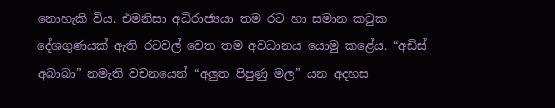නොහැකි විය. එමනිසා අධිරාජ්‍යයා තම රට හා සමාන කටුක දේශගුණයක් ඇති රටවල් වෙත තම අවධානය යොමු කළේය. “අඩිස් අබාබා” නමැති වචනයෙන් “අලුත පිපුණු මල” යන අදහස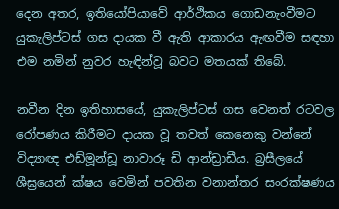දෙන අතර, ඉතියෝපියාවේ ආර්ථිකය ගොඩනැංවීමට යුකැලිප්ටස් ගස දායක වී ඇති ආකාරය ඇඟවීම සඳහා එම නමින් නුවර හැඳින්වූ බවට මතයක් තිබේ.

නවීන දින ඉතිහාසයේ, යුකැලිප්ටස් ගස වෙනත් රටවල රෝපණය කිරීමට දායක වූ තවත් කෙනෙකු වන්නේ විද්‍යාඥ එඩ්මූන්ඩූ නාවාරූ ඩි ආන්ඩ්‍රාඩීය. බ්‍රසීලයේ ශීඝ්‍රයෙන් ක්ෂය වෙමින් පවතින වනාන්තර සංරක්ෂණය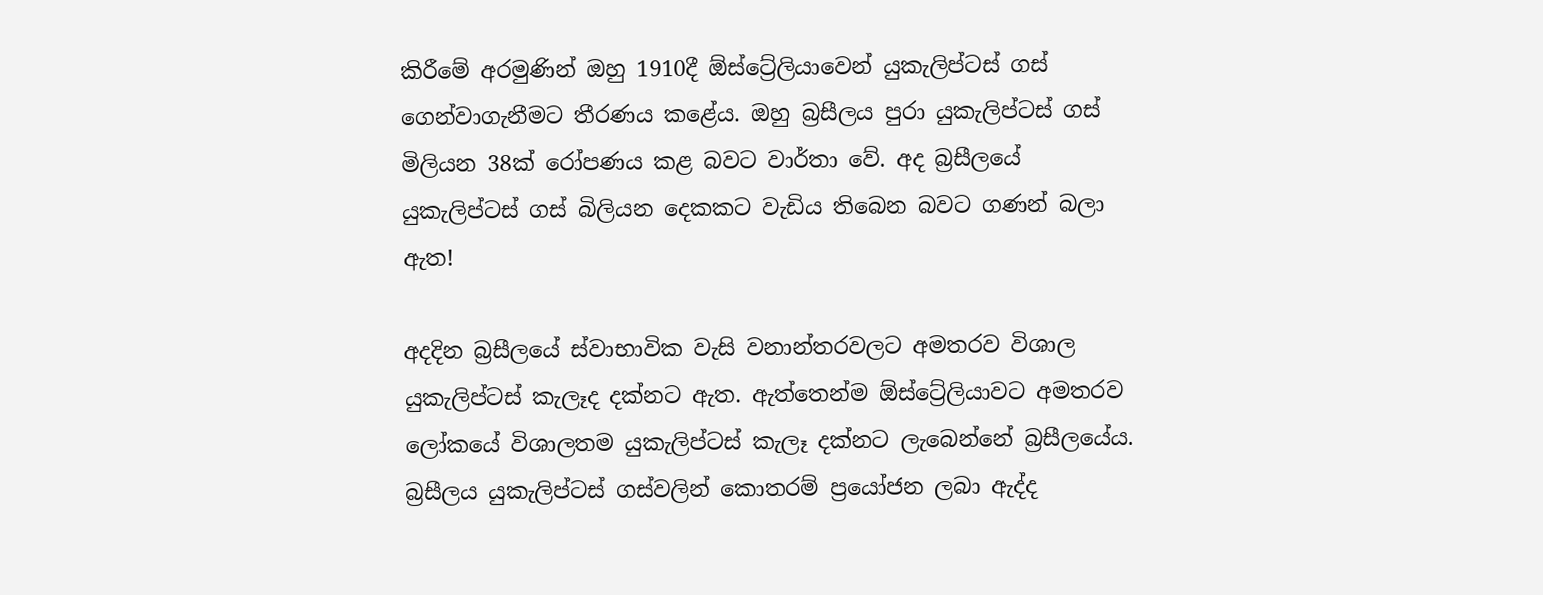කිරීමේ අරමුණින් ඔහු 1910දී ඕස්ට්‍රේලියාවෙන් යුකැලිප්ටස් ගස් ගෙන්වාගැනීමට තීරණය කළේය. ඔහු බ්‍රසීලය පුරා යුකැලිප්ටස් ගස් මිලියන 38ක් රෝපණය කළ බවට වාර්තා වේ. අද බ්‍රසීලයේ යුකැලිප්ටස් ගස් බිලියන දෙකකට වැඩිය තිබෙන බවට ගණන් බලා ඇත!

අදදින බ්‍රසීලයේ ස්වාභාවික වැසි වනාන්තරවලට අමතරව විශාල යුකැලිප්ටස් කැලෑද දක්නට ඇත. ඇත්තෙන්ම ඕස්ට්‍රේලියාවට අමතරව ලෝකයේ විශාලතම යුකැලිප්ටස් කැලෑ දක්නට ලැබෙන්නේ බ්‍රසීලයේය. බ්‍රසීලය යුකැලිප්ටස් ගස්වලින් කොතරම් ප්‍රයෝජන ලබා ඇද්ද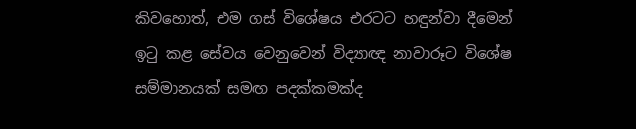කිවහොත්, එම ගස් විශේෂය එරටට හඳුන්වා දීමෙන් ඉටු කළ සේවය වෙනුවෙන් විද්‍යාඥ නාවාරූට විශේෂ සම්මානයක් සමඟ පදක්කමක්ද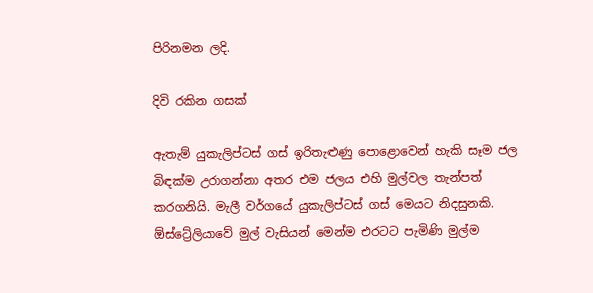පිරිනමන ලදි.

දිවි රකින ගසක්

ඇතැම් යුකැලිප්ටස් ගස් ඉරිතැළුණු පොළොවෙන් හැකි සෑම ජල බිඳක්ම උරාගන්නා අතර එම ජලය එහි මුල්වල තැන්පත් කරගනියි. මැලී වර්ගයේ යුකැලිප්ටස් ගස් මෙයට නිදසුනකි. ඕස්ට්‍රේලියාවේ මුල් වැසියන් මෙන්ම එරටට පැමිණි මුල්ම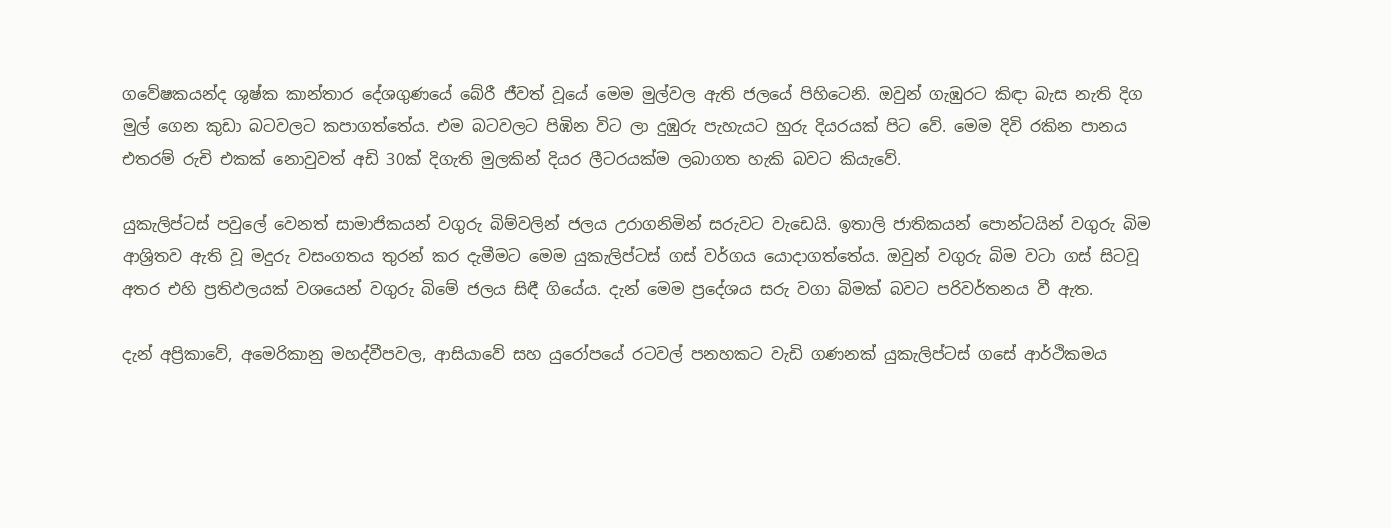ගවේෂකයන්ද ශුෂ්ක කාන්තාර දේශගුණයේ බේරී ජීවත් වූයේ මෙම මුල්වල ඇති ජලයේ පිහිටෙනි. ඔවුන් ගැඹුරට කිඳා බැස නැති දිග මුල් ගෙන කුඩා බටවලට කපාගත්තේය. එම බටවලට පිඹින විට ලා දුඹුරු පැහැයට හුරු දියරයක් පිට වේ. මෙම දිවි රකින පානය එතරම් රුචි එකක් නොවුවත් අඩි 30ක් දිගැති මුලකින් දියර ලීටරයක්ම ලබාගත හැකි බවට කියැවේ.

යුකැලිප්ටස් පවුලේ වෙනත් සාමාජිකයන් වගුරු බිම්වලින් ජලය උරාගනිමින් සරුවට වැඩෙයි. ඉතාලි ජාතිකයන් පොන්ටයින් වගුරු බිම ආශ්‍රිතව ඇති වූ මදුරු වසංගතය තුරන් කර දැමීමට මෙම යුකැලිප්ටස් ගස් වර්ගය යොදාගත්තේය. ඔවුන් වගුරු බිම වටා ගස් සිටවූ අතර එහි ප්‍රතිඵලයක් වශයෙන් වගුරු බිමේ ජලය සිඳී ගියේය. දැන් මෙම ප්‍රදේශය සරු වගා බිමක් බවට පරිවර්තනය වී ඇත.

දැන් අප්‍රිකාවේ, අමෙරිකානු මහද්වීපවල, ආසියාවේ සහ යුරෝපයේ රටවල් පනහකට වැඩි ගණනක් යුකැලිප්ටස් ගසේ ආර්ථිකමය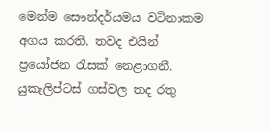මෙන්ම සෞන්දර්යමය වටිනාකම අගය කරති. තවද එයින් ප්‍රයෝජන රැසක් නෙළාගනී. යුකැලිප්ටස් ගස්වල තද රතු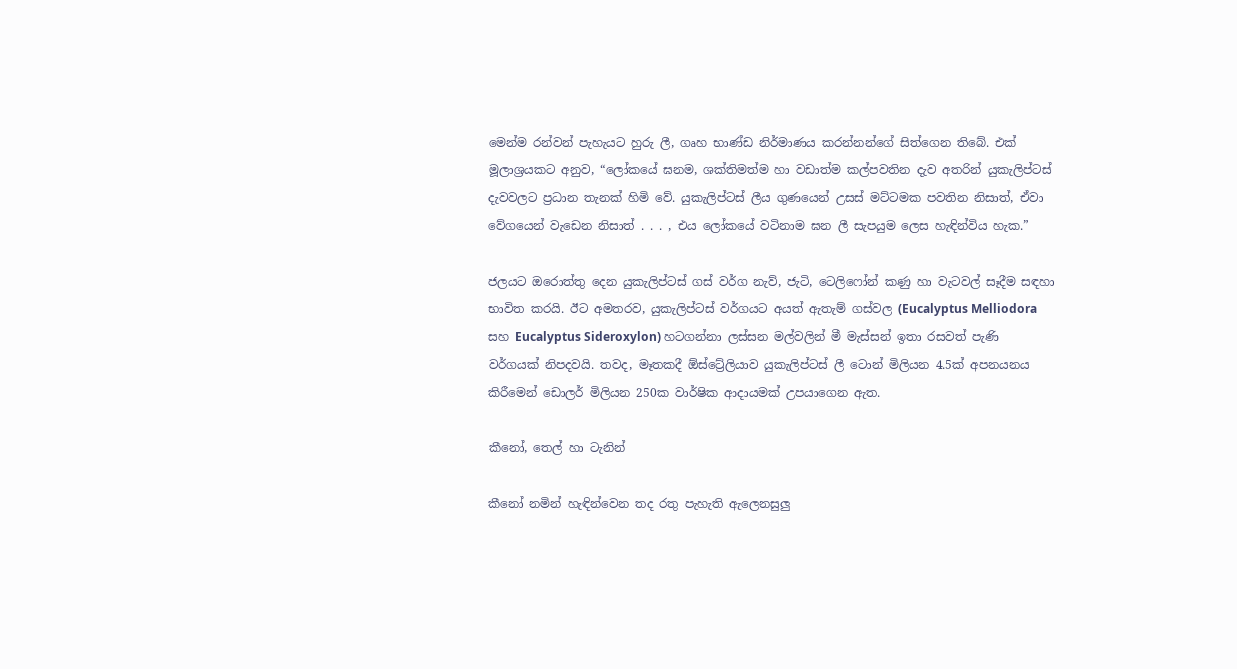මෙන්ම රන්වන් පැහැයට හුරු ලී, ගෘහ භාණ්ඩ නිර්මාණය කරන්නන්ගේ සිත්ගෙන තිබේ. එක් මූලාශ්‍රයකට අනුව, “ලෝකයේ ඝනම, ශක්තිමත්ම හා වඩාත්ම කල්පවතින දැව අතරින් යුකැලිප්ටස් දැවවලට ප්‍රධාන තැනක් හිමි වේ. යුකැලිප්ටස් ලීය ගුණයෙන් උසස් මට්ටමක පවතින නිසාත්, ඒවා වේගයෙන් වැඩෙන නිසාත් . . . , එය ලෝකයේ වටිනාම ඝන ලී සැපයුම ලෙස හැඳින්විය හැක.”

ජලයට ඔරොත්තු දෙන යුකැලිප්ටස් ගස් වර්ග නැව්, ජැටි, ටෙලිෆෝන් කණු හා වැටවල් සෑදීම සඳහා භාවිත කරයි. ඊට අමතරව, යුකැලිප්ටස් වර්ගයට අයත් ඇතැම් ගස්වල (Eucalyptus Melliodora සහ Eucalyptus Sideroxylon) හටගන්නා ලස්සන මල්වලින් මී මැස්සන් ඉතා රසවත් පැණි වර්ගයක් නිපදවයි. තවද, මෑතකදී ඕස්ට්‍රේලියාව යුකැලිප්ටස් ලී ටොන් මිලියන 4.5ක් අපනයනය කිරීමෙන් ඩොලර් මිලියන 250ක වාර්ෂික ආදායමක් උපයාගෙන ඇත.

කීනෝ, තෙල් හා ටැනින්

කීනෝ නමින් හැඳින්වෙන තද රතු පැහැති ඇලෙනසුලු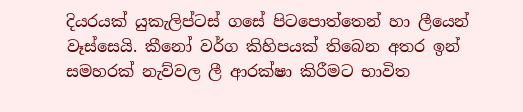දියරයක් යුකැලිප්ටස් ගසේ පිටපොත්තෙන් හා ලීයෙන් වෑස්සෙයි. කීනෝ වර්ග කිහිපයක් තිබෙන අතර ඉන් සමහරක් නැව්වල ලී ආරක්ෂා කිරීමට භාවිත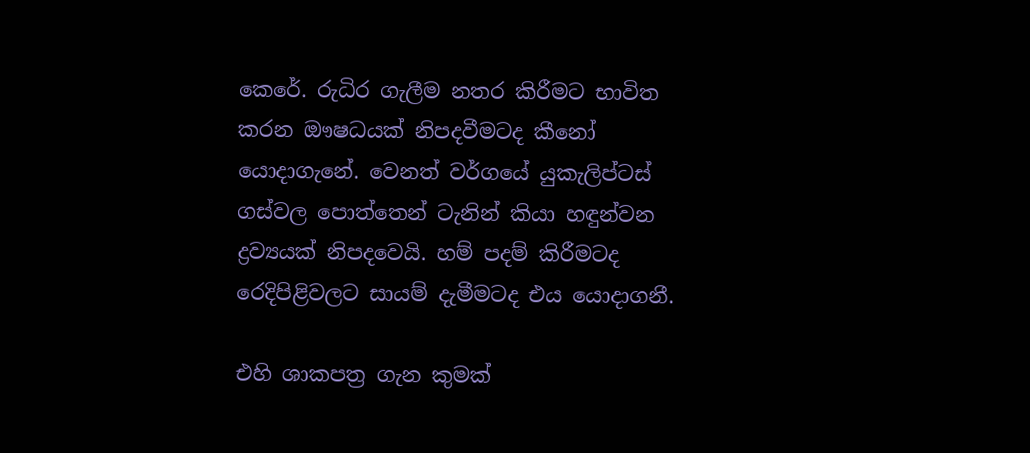කෙරේ. රුධිර ගැලීම නතර කිරීමට භාවිත කරන ඖෂධයක් නිපදවීමටද කීනෝ යොදාගැනේ. වෙනත් වර්ගයේ යුකැලිප්ටස් ගස්වල පොත්තෙන් ටැනින් කියා හඳුන්වන ද්‍රව්‍යයක් නිපදවෙයි. හම් පදම් කිරීමටද රෙදිපිළිවලට සායම් දැමීමටද එය යොදාගනී.

එහි ශාකපත්‍ර ගැන කුමක්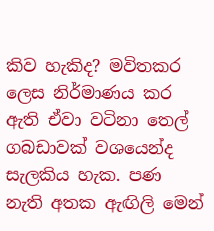කිව හැකිද? මවිතකර ලෙස නිර්මාණය කර ඇති ඒවා වටිනා තෙල් ගබඩාවක් වශයෙන්ද සැලකිය හැක. පණ නැති අතක ඇඟිලි මෙන්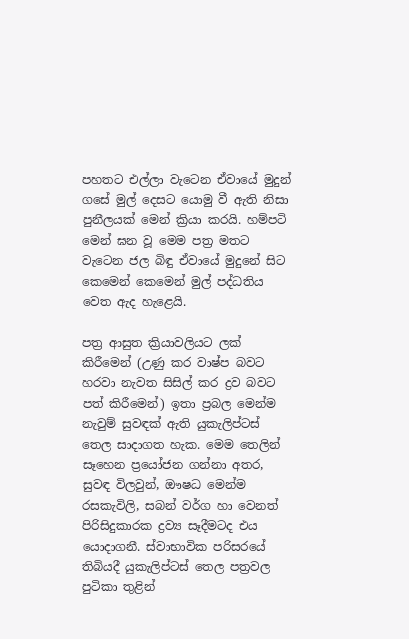පහතට එල්ලා වැටෙන ඒවායේ මුදුන් ගසේ මුල් දෙසට යොමු වී ඇති නිසා පුනීලයක් මෙන් ක්‍රියා කරයි. හම්පටි මෙන් ඝන වූ මෙම පත්‍ර මතට වැටෙන ජල බිඳු ඒවායේ මුදුනේ සිට කෙමෙන් කෙමෙන් මුල් පද්ධතිය වෙත ඇද හැළෙයි.

පත්‍ර ආසුත ක්‍රියාවලියට ලක් කිරීමෙන් (උණු කර වාෂ්ප බවට හරවා නැවත සිසිල් කර ද්‍රව බවට පත් කිරීමෙන්) ඉතා ප්‍රබල මෙන්ම නැවුම් සුවඳක් ඇති යුකැලිප්ටස් තෙල සාදාගත හැක. මෙම තෙලින් සෑහෙන ප්‍රයෝජන ගන්නා අතර, සුවඳ විලවුන්, ඖෂධ මෙන්ම රසකැවිලි, සබන් වර්ග හා වෙනත් පිරිසිදුකාරක ද්‍රව්‍ය සෑදීමටද එය යොදාගනී. ස්වාභාවික පරිසරයේ තිබියදී යුකැලිප්ටස් තෙල පත්‍රවල පුටිකා තුළින්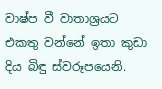වාෂ්ප වී වාතාශ්‍රයට එකතු වන්නේ ඉතා කුඩා දිය බිඳු ස්වරූපයෙනි.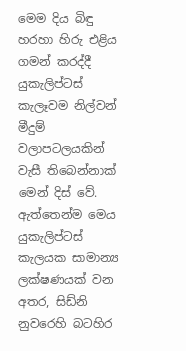මෙම දිය බිඳු හරහා හිරු එළිය ගමන් කරද්දී යුකැලිප්ටස් කැලෑවම නිල්වන් මීදුම් වලාපටලයකින් වැසී තිබෙන්නාක් මෙන් දිස් වේ. ඇත්තෙන්ම මෙය යුකැලිප්ටස් කැලයක සාමාන්‍ය ලක්ෂණයක් වන අතර, සිඩ්නි නුවරෙහි බටහිර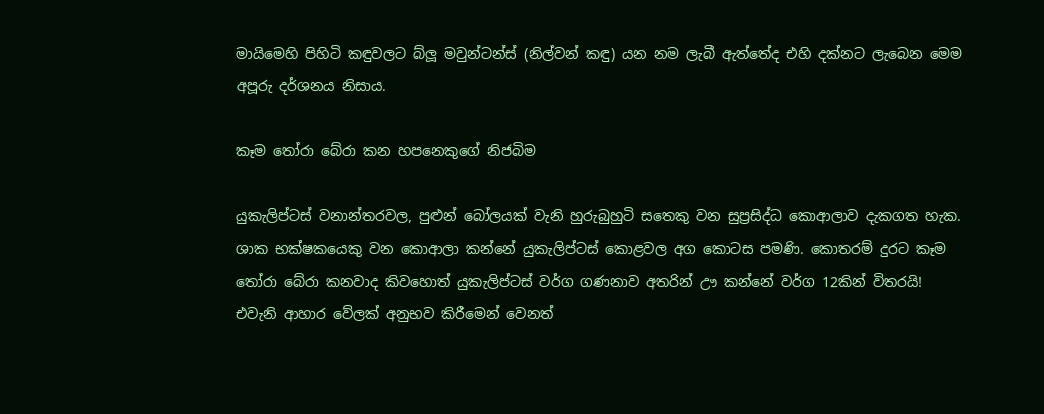මායිමෙහි පිහිටි කඳුවලට බ්ලූ මවුන්ටන්ස් (නිල්වන් කඳු) යන නම ලැබී ඇත්තේද එහි දක්නට ලැබෙන මෙම අපූරු දර්ශනය නිසාය.

කෑම තෝරා බේරා කන හපනෙකුගේ නිජබිම

යුකැලිප්ටස් වනාන්තරවල, පුළුන් බෝලයක් වැනි හුරුබුහුටි සතෙකු වන සුප්‍රසිද්ධ කොආලාව දැකගත හැක. ශාක භක්ෂකයෙකු වන කොආලා කන්නේ යුකැලිප්ටස් කොළවල අග කොටස පමණි. කොතරම් දුරට කෑම තෝරා බේරා කනවාද කිවහොත් යුකැලිප්ටස් වර්ග ගණනාව අතරින් ඌ කන්නේ වර්ග 12කින් විතරයි! එවැනි ආහාර වේලක් අනුභව කිරීමෙන් වෙනත්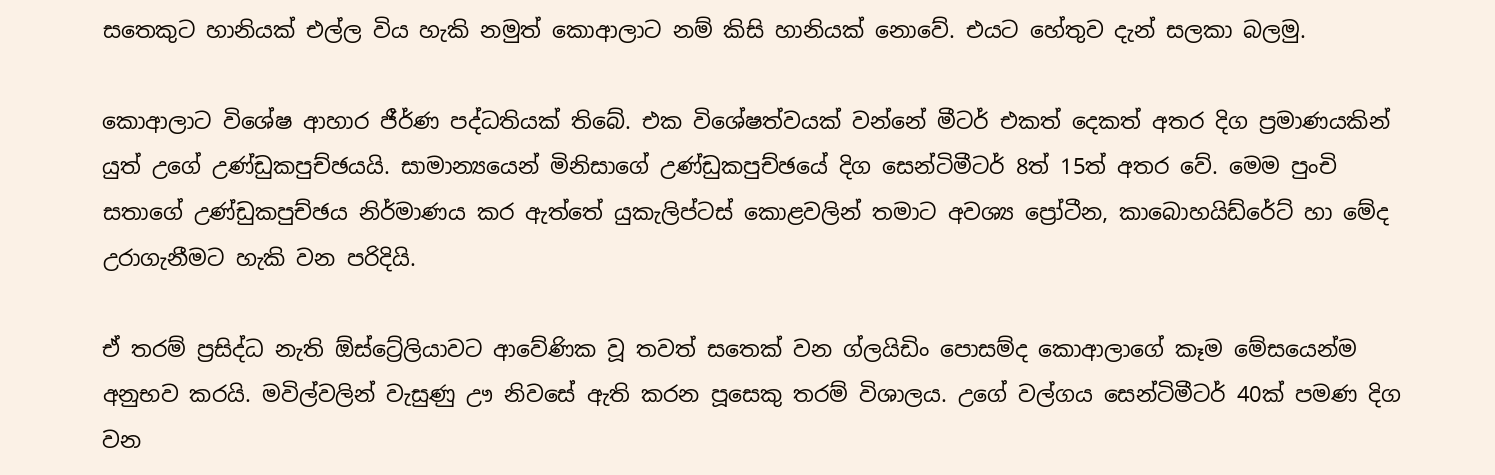සතෙකුට හානියක් එල්ල විය හැකි නමුත් කොආලාට නම් කිසි හානියක් නොවේ. එයට හේතුව දැන් සලකා බලමු.

කොආලාට විශේෂ ආහාර ජීර්ණ පද්ධතියක් තිබේ. එක විශේෂත්වයක් වන්නේ මීටර් එකත් දෙකත් අතර දිග ප්‍රමාණයකින් යුත් උගේ උණ්ඩුකපුච්ඡයයි. සාමාන්‍යයෙන් මිනිසාගේ උණ්ඩුකපුච්ඡයේ දිග සෙන්ටිමීටර් 8ත් 15ත් අතර වේ. මෙම පුංචි සතාගේ උණ්ඩුකපුච්ඡය නිර්මාණය කර ඇත්තේ යුකැලිප්ටස් කොළවලින් තමාට අවශ්‍ය ප්‍රෝටීන, කාබොහයිඩ්රේට් හා මේද උරාගැනීමට හැකි වන පරිදියි.

ඒ තරම් ප්‍රසිද්ධ නැති ඕස්ට්‍රේලියාවට ආවේණික වූ තවත් සතෙක් වන ග්ලයිඩිං පොසම්ද කොආලාගේ කෑම මේසයෙන්ම අනුභව කරයි. මවිල්වලින් වැසුණු ඌ නිවසේ ඇති කරන පූසෙකු තරම් විශාලය. උගේ වල්ගය සෙන්ටිමීටර් 40ක් පමණ දිග වන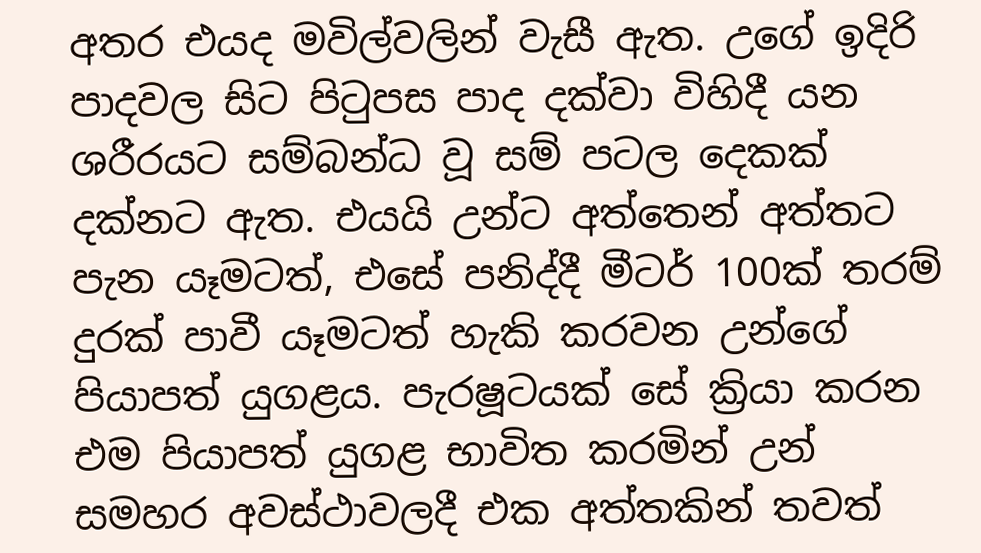අතර එයද මවිල්වලින් වැසී ඇත. උගේ ඉදිරි පාදවල සිට පිටුපස පාද දක්වා විහිදී යන ශරීරයට සම්බන්ධ වූ සම් පටල දෙකක් දක්නට ඇත. එයයි උන්ට අත්තෙන් අත්තට පැන යෑමටත්, එසේ පනිද්දී මීටර් 100ක් තරම් දුරක් පාවී යෑමටත් හැකි කරවන උන්ගේ පියාපත් යුගළය. පැරෂූටයක් සේ ක්‍රියා කරන එම පියාපත් යුගළ භාවිත කරමින් උන් සමහර අවස්ථාවලදී එක අත්තකින් තවත්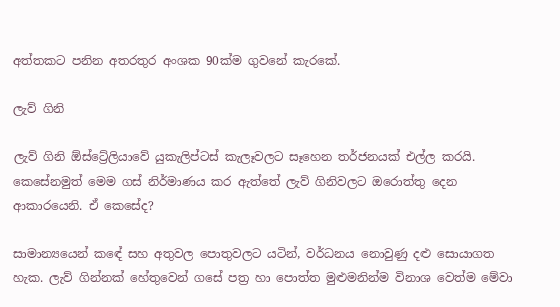අත්තකට පනින අතරතුර අංශක 90ක්ම ගුවනේ කැරකේ.

ලැව් ගිනි

ලැව් ගිනි ඕස්ට්‍රේලියාවේ යුකැලිප්ටස් කැලෑවලට සෑහෙන තර්ජනයක් එල්ල කරයි. කෙසේනමුත් මෙම ගස් නිර්මාණය කර ඇත්තේ ලැව් ගිනිවලට ඔරොත්තු දෙන ආකාරයෙනි. ඒ කෙසේද?

සාමාන්‍යයෙන් කඳේ සහ අතුවල පොතුවලට යටින්, වර්ධනය නොවුණු දළු සොයාගත හැක. ලැව් ගින්නක් හේතුවෙන් ගසේ පත්‍ර හා පොත්ත මුළුමනින්ම විනාශ වෙත්ම මේවා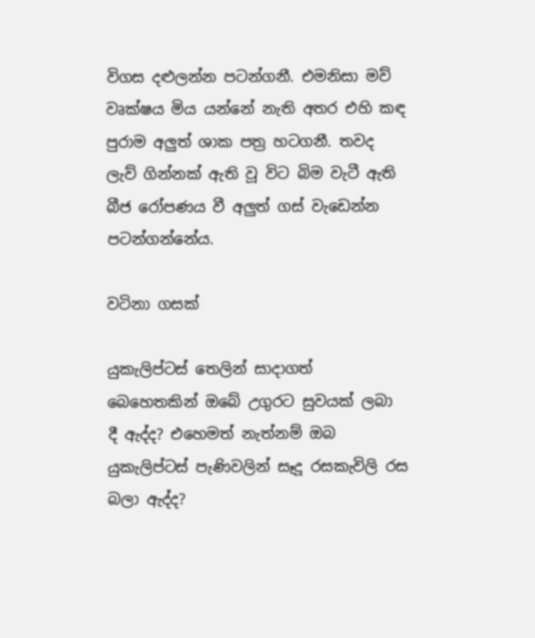විගස දළුලන්න පටන්ගනී. එමනිසා මව් වෘක්ෂය මිය යන්නේ නැති අතර එහි කඳ පුරාම අලුත් ශාක පත්‍ර හටගනී. තවද ලැව් ගින්නක් ඇති වූ විට බිම වැටී ඇති බීජ රෝපණය වී අලුත් ගස් වැඩෙන්න පටන්ගන්නේය.

වටිනා ගසක්

යුකැලිප්ටස් තෙලින් සාදාගත් බෙහෙතකින් ඔබේ උගුරට සුවයක් ලබා දී ඇද්ද? එහෙමත් නැත්නම් ඔබ යුකැලිප්ටස් පැණිවලින් සෑදූ රසකැවිලි රස බලා ඇද්ද?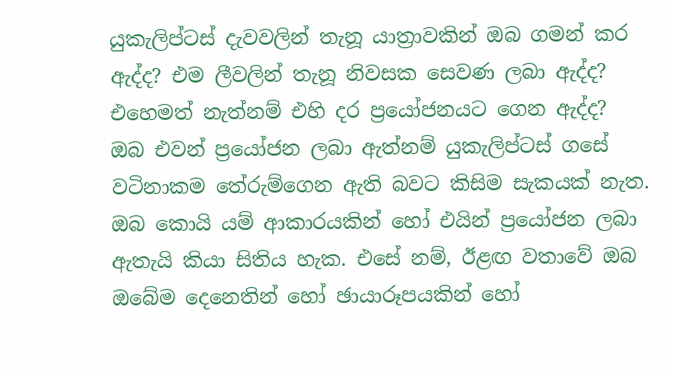යුකැලිප්ටස් දැවවලින් තැනූ යාත්‍රාවකින් ඔබ ගමන් කර ඇද්ද? එම ලීවලින් තැනූ නිවසක සෙවණ ලබා ඇද්ද? එහෙමත් නැත්නම් එහි දර ප්‍රයෝජනයට ගෙන ඇද්ද? ඔබ එවන් ප්‍රයෝජන ලබා ඇත්නම් යුකැලිප්ටස් ගසේ වටිනාකම තේරුම්ගෙන ඇති බවට කිසිම සැකයක් නැත. ඔබ කොයි යම් ආකාරයකින් හෝ එයින් ප්‍රයෝජන ලබා ඇතැයි කියා සිතිය හැක. එසේ නම්, ඊළඟ වතාවේ ඔබ ඔබේම දෙනෙතින් හෝ ඡායාරූපයකින් හෝ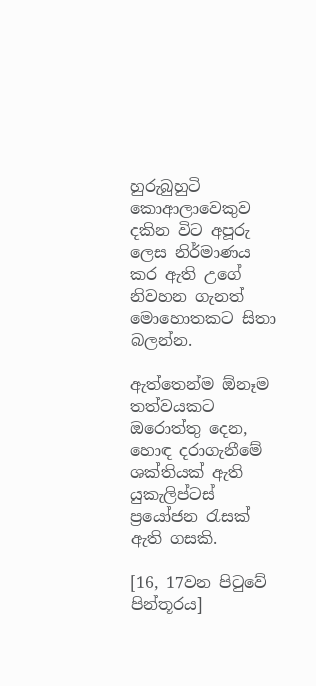හුරුබුහුටි කොආලාවෙකුව දකින විට අපූරු ලෙස නිර්මාණය කර ඇති උගේ නිවහන ගැනත් මොහොතකට සිතා බලන්න.

ඇත්තෙන්ම ඕනෑම තත්වයකට ඔරොත්තු දෙන, හොඳ දරාගැනීමේ ශක්තියක් ඇති යුකැලිප්ටස් ප්‍රයෝජන රැසක් ඇති ගසකි.

[16, 17වන පිටුවේ පින්තූරය]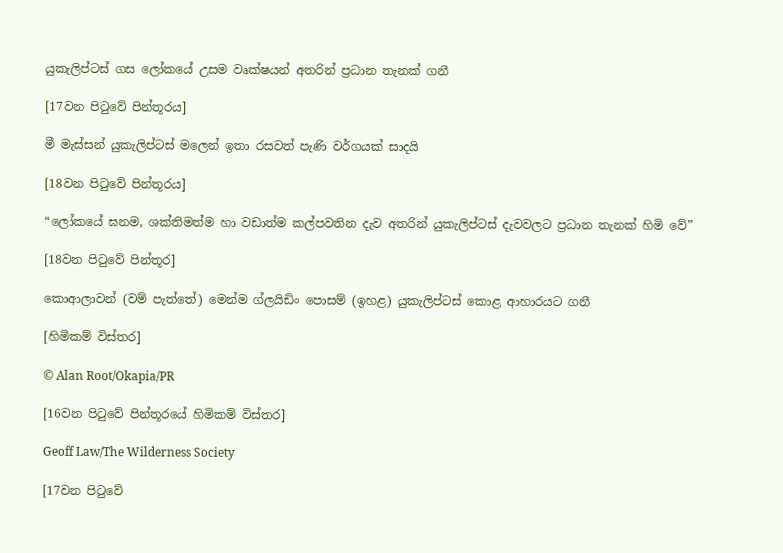යුකැලිප්ටස් ගස ලෝකයේ උසම වෘක්ෂයන් අතරින් ප්‍රධාන තැනක් ගනී

[17වන පිටුවේ පින්තූරය]

මී මැස්සන් යුකැලිප්ටස් මලෙන් ඉතා රසවත් පැණි වර්ගයක් සාදයි

[18වන පිටුවේ පින්තූරය]

“ලෝකයේ ඝනම, ශක්තිමත්ම හා වඩාත්ම කල්පවතින දැව අතරින් යුකැලිප්ටස් දැවවලට ප්‍රධාන තැනක් හිමි වේ”

[18වන පිටුවේ පින්තූර]

කොආලාවන් (වම් පැත්තේ) මෙන්ම ග්ලයිඩිං පොසම් (ඉහළ) යුකැලිප්ටස් කොළ ආහාරයට ගනී

[හිමිකම් විස්තර]

© Alan Root/Okapia/PR

[16වන පිටුවේ පින්තූරයේ හිමිකම් විස්තර]

Geoff Law/The Wilderness Society

[17වන පිටුවේ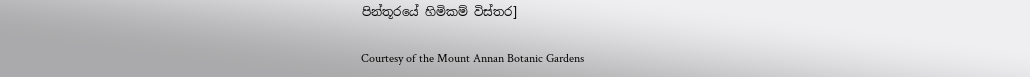පින්තූරයේ හිමිකම් විස්තර]

Courtesy of the Mount Annan Botanic Gardens